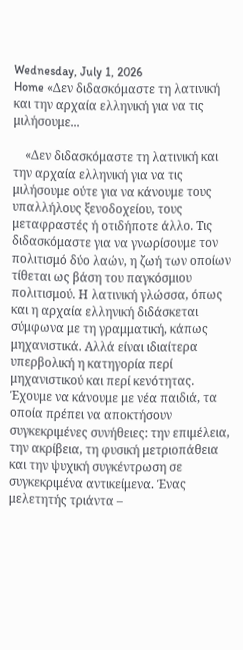Wednesday, July 1, 2026
Home «Δεν διδασκόμαστε τη λατινική και την αρχαία ελληνική για να τις μιλήσουμε...

    «Δεν διδασκόμαστε τη λατινική και την αρχαία ελληνική για να τις μιλήσουμε ούτε για να κάνουμε τους υπαλλήλους ξενοδοχείου, τους μεταφραστές ή οτιδήποτε άλλο. Τις διδασκόμαστε για να γνωρίσουμε τον πολιτισμό δύο λαών, η ζωή των οποίων τίθεται ως βάση του παγκόσμιου πολιτισμού. Η λατινική γλώσσα, όπως και η αρχαία ελληνική διδάσκεται σύμφωνα με τη γραμματική, κάπως μηχανιστικά. Αλλά είναι ιδιαίτερα υπερβολική η κατηγορία περί μηχανιστικού και περί κενότητας. Έχουμε να κάνουμε με νέα παιδιά, τα οποία πρέπει να αποκτήσουν συγκεκριμένες συνήθειες: την επιμέλεια, την ακρίβεια, τη φυσική μετριοπάθεια και την ψυχική συγκέντρωση σε συγκεκριμένα αντικείμενα. Ένας μελετητής τριάντα –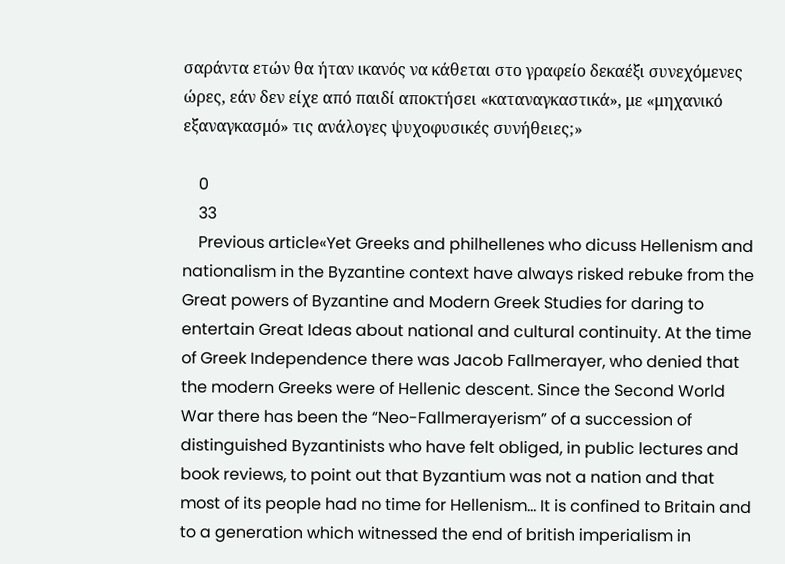σαράντα ετών θα ήταν ικανός να κάθεται στο γραφείο δεκαέξι συνεχόμενες ώρες, εάν δεν είχε από παιδί αποκτήσει «καταναγκαστικά», με «μηχανικό εξαναγκασμό» τις ανάλογες ψυχοφυσικές συνήθειες;»

    0
    33
    Previous article«Yet Greeks and philhellenes who dicuss Hellenism and nationalism in the Byzantine context have always risked rebuke from the Great powers of Byzantine and Modern Greek Studies for daring to entertain Great Ideas about national and cultural continuity. At the time of Greek Independence there was Jacob Fallmerayer, who denied that the modern Greeks were of Hellenic descent. Since the Second World War there has been the “Neo-Fallmerayerism” of a succession of distinguished Byzantinists who have felt obliged, in public lectures and book reviews, to point out that Byzantium was not a nation and that most of its people had no time for Hellenism… It is confined to Britain and to a generation which witnessed the end of british imperialism in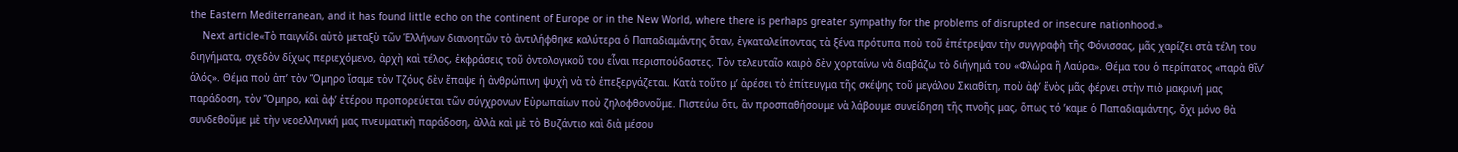the Eastern Mediterranean, and it has found little echo on the continent of Europe or in the New World, where there is perhaps greater sympathy for the problems of disrupted or insecure nationhood.»
    Next article«Τὸ παιγνίδι αὐτὸ μεταξὺ τῶν Ἑλλήνων διανοητῶν τὸ ἀντιλήφθηκε καλύτερα ὁ Παπαδιαμάντης ὅταν, ἐγκαταλείποντας τὰ ξένα πρότυπα ποὺ τοῦ ἐπέτρεψαν τὴν συγγραφὴ τῆς Φόνισσας, μᾶς χαρίζει στὰ τέλη του διηγήματα, σχεδὸν δίχως περιεχόμενο, ἀρχὴ καὶ τέλος, ἐκφράσεις τοῦ ὀντολογικοῦ του εἶναι περισπούδαστες. Τὸν τελευταῖο καιρὸ δὲν χορταίνω νὰ διαβάζω τὸ διήγημά του «Φλώρα ἢ Λαύρα». Θέμα του ὁ περίπατος «παρὰ θῖν’ ἁλός». Θέμα ποὺ ἀπ’ τὸν Ὅμηρο ἴσαμε τὸν Τζόυς δὲν ἔπαψε ἡ ἀνθρώπινη ψυχὴ νὰ τὸ ἐπεξεργάζεται. Κατὰ τοῦτο μ’ ἀρέσει τὸ ἐπίτευγμα τῆς σκέψης τοῦ μεγάλου Σκιαθίτη, ποὺ ἀφ’ ἕνὸς μᾶς φέρνει στὴν πιὸ μακρινή μας παράδοση, τὸν Ὅμηρο, καὶ ἀφ’ ἑτέρου προπορεύεται τῶν σύγχρονων Εὐρωπαίων ποὺ ζηλοφθονοῦμε. Πιστεύω ὅτι, ἂν προσπαθήσουμε νὰ λάβουμε συνείδηση τῆς πνοῆς μας, ὅπως τό ’καμε ὁ Παπαδιαμάντης, ὄχι μόνο θὰ συνδεθοῦμε μὲ τὴν νεοελληνική μας πνευματικὴ παράδοση, ἀλλὰ καὶ μὲ τὸ Βυζάντιο καὶ διὰ μέσου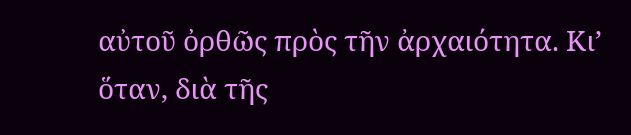αὐτοῦ ὀρθῶς πρὸς τῆν ἀρχαιότητα. Κι’ ὅταν, διὰ τῆς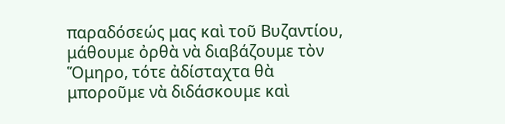παραδόσεώς μας καὶ τοῦ Βυζαντίου, μάθουμε ὀρθὰ νὰ διαβάζουμε τὸν Ὅμηρο, τότε ἀδίσταχτα θὰ μποροῦμε νὰ διδάσκουμε καὶ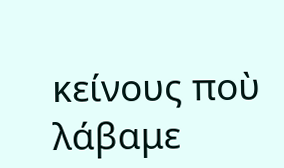κείνους ποὺ λάβαμε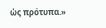ὡς πρότυπα.»